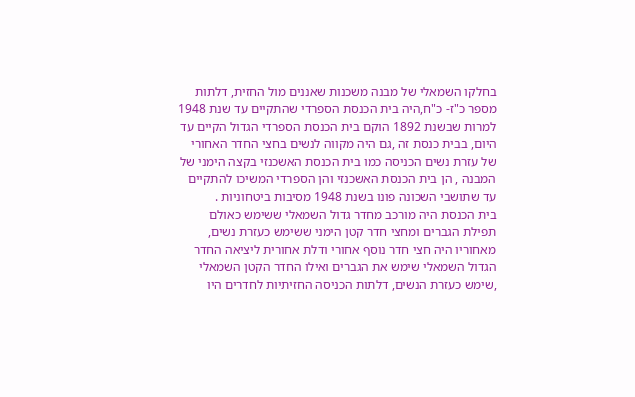בחלקו השמאלי של מבנה משכנות שאננים מול החזית, דלתות מספר כ"ז- כ"ח,היה בית הכנסת הספרדי שהתקיים עד שנת 1948 למרות שבשנת 1892 הוקם בית הכנסת הספרדי הגדול הקיים עד היום, בבית כנסת זה ,גם היה מקווה לנשים בחצי החדר האחורי של עזרת נשים הכניסה כמו בית הכנסת האשכנזי בקצה הימני של המבנה , הן בית הכנסת האשכנזי והן הספרדי המשיכו להתקיים עד שתושבי השכונה פונו בשנת 1948 מסיבות ביטחוניות .
בית הכנסת היה מורכב מחדר גדול השמאלי ששימש כאולם תפילת הגברים ומחצי חדר קטן הימני ששימש כעזרת נשים, מאחוריו היה חצי חדר נוסף אחורי ודלת אחורית ליציאה החדר הגדול השמאלי שימש את הגברים ואילו החדר הקטן השמאלי ,שימש כעזרת הנשים, דלתות הכניסה החזיתיות לחדרים היו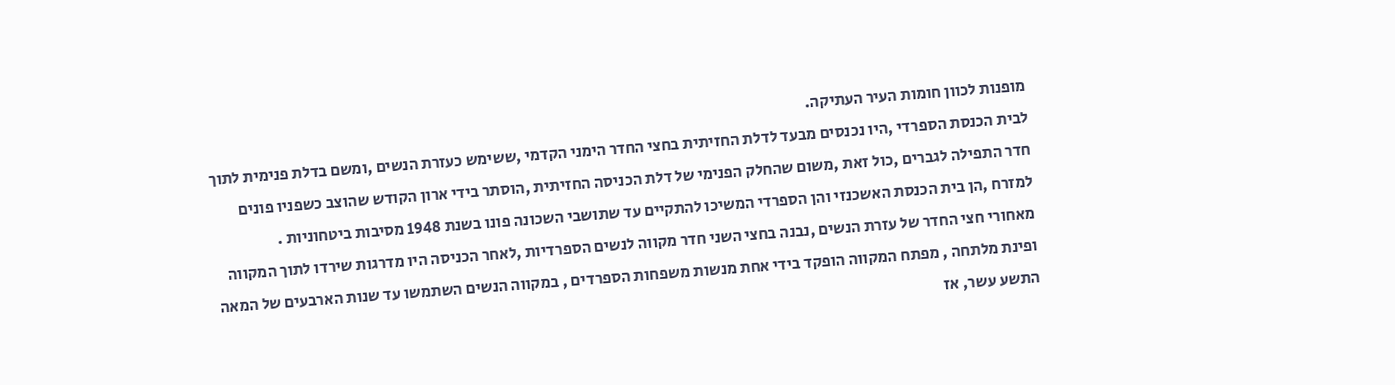מופנות לכוון חומות העיר העתיקה.
לבית הכנסת הספרדי ,היו נכנסים מבעד לדלת החזיתית בחצי החדר הימני הקדמי ,ששימש כעזרת הנשים ,ומשם בדלת פנימית לתוך חדר התפילה לגברים ,כול זאת ,משום שהחלק הפנימי של דלת הכניסה החזיתית ,הוסתר בידי ארון הקודש שהוצב כשפניו פונים למזרח ,הן בית הכנסת האשכנזי והן הספרדי המשיכו להתקיים עד שתושבי השכונה פונו בשנת 1948 מסיבות ביטחוניות .
מאחורי חצי החדר של עזרת הנשים ,נבנה בחצי השני חדר מקווה לנשים הספרדיות ,לאחר הכניסה היו מדרגות שירדו לתוך המקווה ופינת מלתחה , מפתח המקווה הופקד בידי אחת מנשות משפחות הספרדים , במקווה הנשים השתמשו עד שנות הארבעים של המאה התשע עשר, אז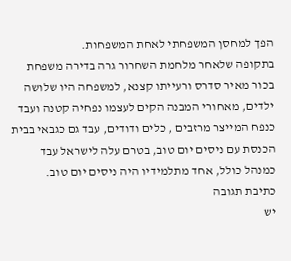הפך למחסן המשפחתי לאחת המשפחות.
בתקופה שלאחר מלחמת השחרור גרה בדירה משפחת בכור מאיר סדרס ורעייתו קצנא, למשפחה היו שלושה ילדים, מאחורי המבנה הקים לעצמו נפחיה קטנה ועבד כנפח המייצר מרזבים , כלים ודודים, עבד גם כגבאי בבית הכנסת עם ניסים יום טוב, בטרם עלה לישראל עבד כמנהל כולל, אחד מתלמידיו היה ניסים יום טוב.
כתיבת תגובה
יש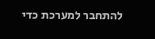להתחבר למערכת כדי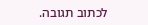לכתוב תגובה.